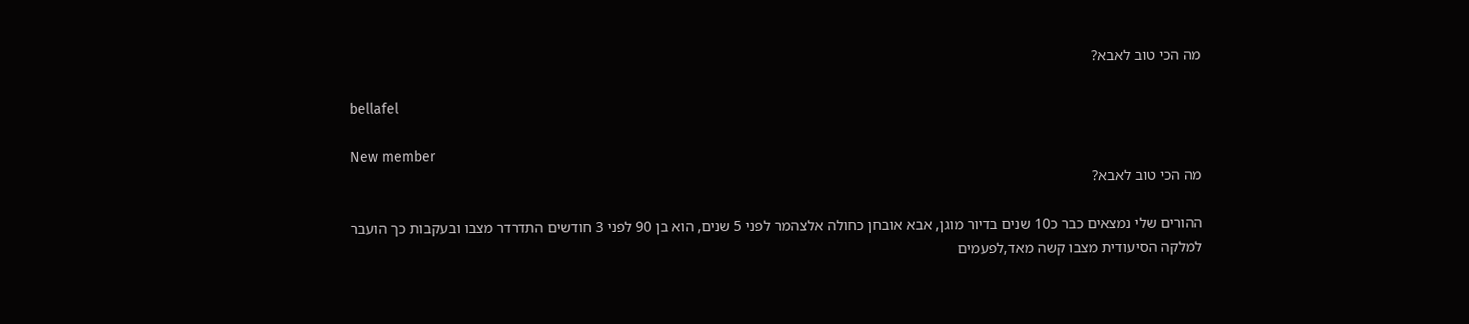מה הכי טוב לאבא?

bellafel

New member
מה הכי טוב לאבא?

ההורים שלי נמצאים כבר כ10 שנים בדיור מוגן, אבא אובחן כחולה אלצהמר לפני 5 שנים, הוא בן 90 לפני 3 חודשים התדרדר מצבו ובעקבות כך הועבר למלקה הסיעודית מצבו קשה מאד,לפעמים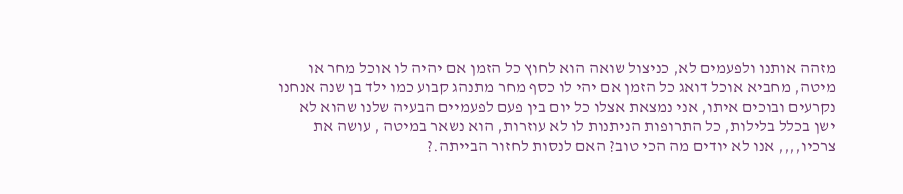מזהה אותנו ולפעמים לא, כניצול שואה הוא לחוץ כל הזמן אם יהיה לו אוכל מחר או מיטה, מחביא אוכל דואג כל הזמן אם יהי לו כסף מחר מתנהג קבוע כמו ילד בן שנה אנחנו נקרעים ובוכים איתו, אני נמצאת אצלו כל יום בין פעם לפעמיים הבעיה שלנו שהוא לא ישן בכלל בלילות, כל התרופות הניתנות לו לא עוזרות, הוא נשאר במיטה , עושה את צרכיו,,,, אנו לא יודים מה הכי טוב? האם לנסות לחזור הבייתה.?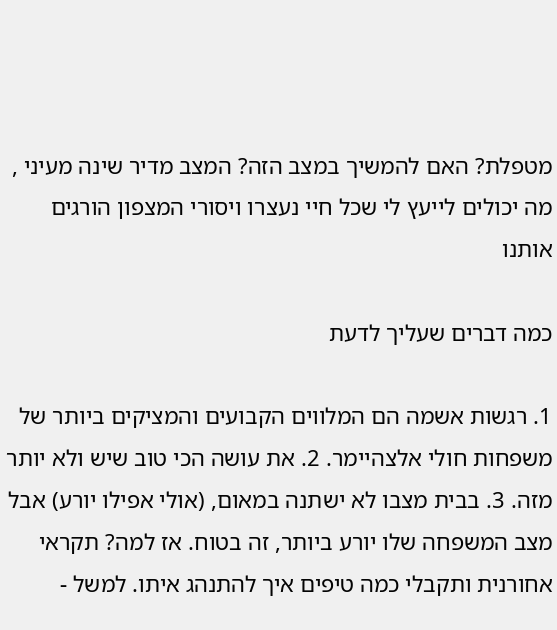מטפלת? האם להמשיך במצב הזה? המצב מדיר שינה מעיני , מה יכולים לייעץ לי שכל חיי נעצרו ויסורי המצפון הורגים אותנו

כמה דברים שעליך לדעת

1. רגשות אשמה הם המלווים הקבועים והמציקים ביותר של משפחות חולי אלצהיימר. 2. את עושה הכי טוב שיש ולא יותר מזה. 3. בבית מצבו לא ישתנה במאום, (אולי אפילו יורע) אבל מצב המשפחה שלו יורע ביותר, זה בטוח. אז למה? תקראי אחורנית ותקבלי כמה טיפים איך להתנהג איתו. למשל -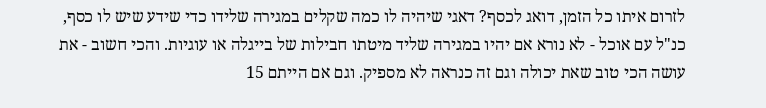לזרום איתו כל הזמן, דואג לכסף? דאגי שיהיה לו כמה שקלים במגירה שלידו כדי שידע שיש לו כסף, כנ"ל עם אוכל - לא נורא אם יהיו במגירה שליד מיטתו חבילות של בייגלה או עוגיות. והכי חשוב - את עושה הכי טוב שאת יכולה וגם זה כנראה לא מספיק. וגם אם הייתם 15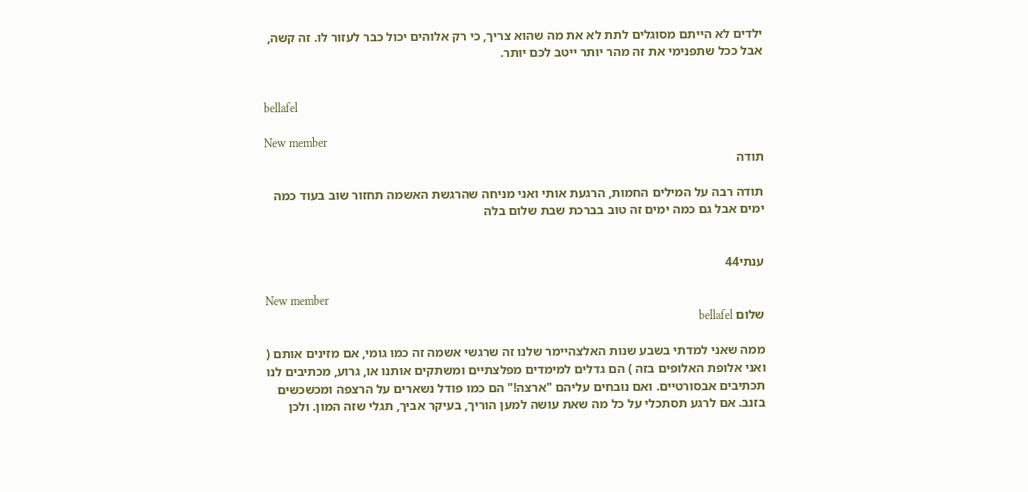ילדים לא הייתם מסוגלים לתת לא את מה שהוא צריך, כי רק אלוהים יכול כבר לעזור לו. זה קשה, אבל ככל שתפנימי את זה מהר יותר ייטב לכם יותר.


bellafel

New member
תודה

תודה רבה על המילים החמות, הרגעת אותי ואני מניחה שהרגשת האשמה תחזור שוב בעוד כמה ימים אבל גם כמה ימים זה טוב בברכת שבת שלום בלה


ענתי44

New member
שלום bellafel

ממה שאני למדתי בשבע שנות האלצהיימר שלנו זה שרגשי אשמה זה כמו גומי, אם מזינים אותם ( ואני אלופת האלופים בזה ) הם גדלים למימדים מפלצתיים ומשתקים אותנו או, גרוע, מכתיבים לנו תכתיבים אבסורטיים. ואם נובחים עליהם "ארצה!" הם כמו פודל נשארים על הרצפה ומכשכשים בזנב. אם לרגע תסתכלי על כל מה שאת עושה למען הוריך, בעיקר אביך, תגלי שזה המון. ולכן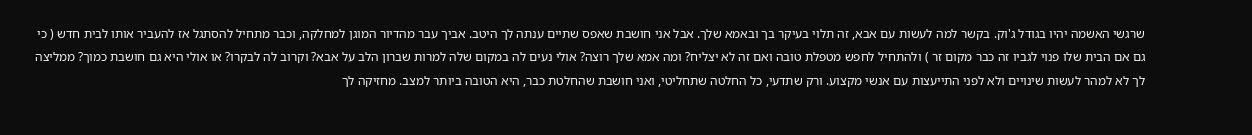שרגשי האשמה יהיו בגודל ג'וק. בקשר למה לעשות עם אבא, זה תלוי בעיקר בך ובאמא שלך. אבל אני חושבת שאפס שתיים ענתה לך היטב. אביך עבר מהדיור המוגן למחלקה, וכבר מתחיל להסתגל אז להעביר אותו לבית חדש ( כי גם אם הבית שלו פנוי לגביו זה כבר מקום זר ) ולהתחיל לחפש מטפלת טובה ואם זה לא יצליח? ומה אמא שלך רוצה? אולי נעים לה במקום שלה למרות שברון הלב על אבא? וקרוב לה לבקרו? או אולי היא גם חושבת כמוך? ממליצה לך לא למהר לעשות שינויים ולא לפני התייעצות עם אנשי מקצוע. ורק שתדעי, כל החלטה שתחליטי, ואני חושבת שהחלטת כבר, היא הטובה ביותר למצב. מחזיקה לך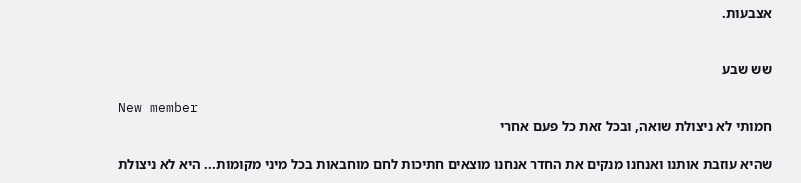אצבעות.


שש שבע

New member
חמותי לא ניצולת שואה, ובכל זאת כל פעם אחרי

שהיא עוזבת אותנו ואנחנו מנקים את החדר אנחנו מוצאים חתיכות לחם מוחבאות בכל מיני מקומות... היא לא ניצולת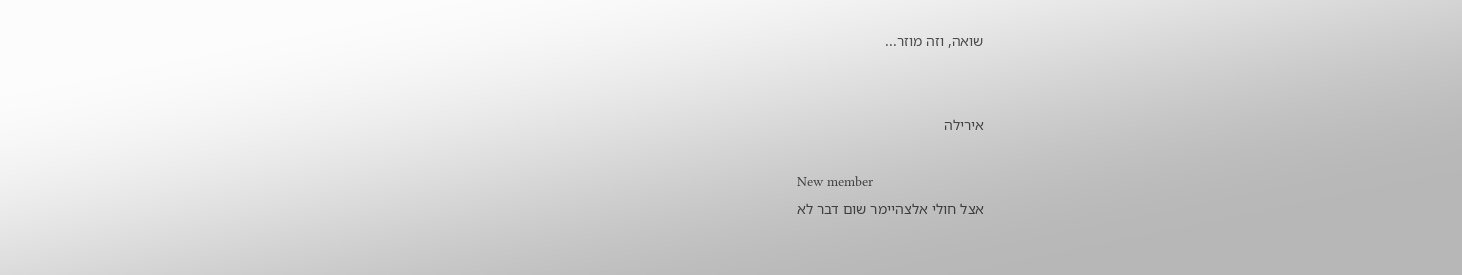שואה, וזה מוזר...


אירילה

New member
אצל חולי אלצהיימר שום דבר לא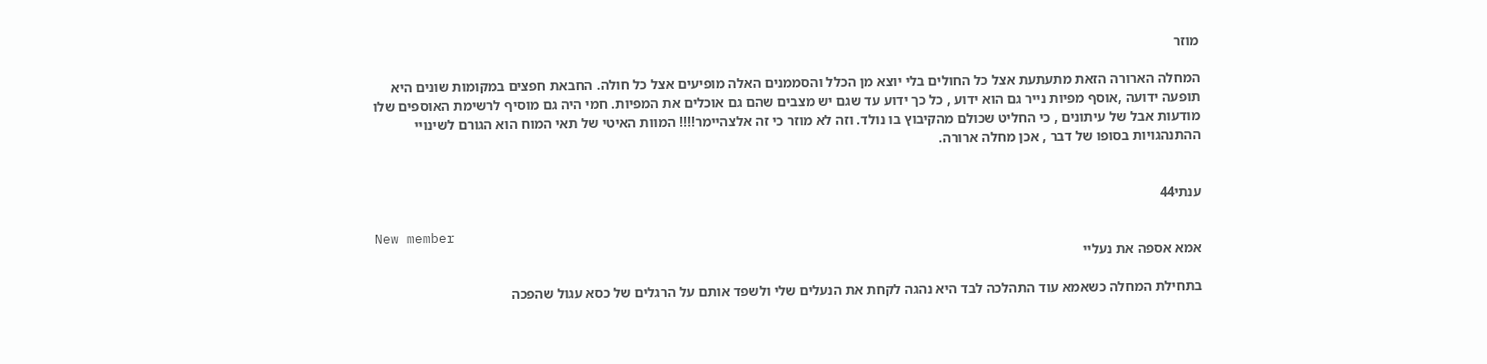מוזר

המחלה הארורה הזאת מתעתעת אצל כל החולים בלי יוצא מן הכלל והסממנים האלה מופיעים אצל כל חולה. החבאת חפצים במקומות שונים היא תופעה ידועה ,אוסף מפיות נייר גם הוא ידוע , כל כך ידוע עד שגם יש מצבים שהם גם אוכלים את המפיות. חמי היה גם מוסיף לרשימת האוספים שלו מודעות אבל של עיתונים , כי החליט שכולם מהקיבוץ בו נולד. וזה לא מוזר כי זה אלצהיימר!!!! המוות האיטי של תאי המוח הוא הגורם לשינויי ההתנהגויות בסופו של דבר , אכן מחלה ארורה.


ענתי44

New member
אמא אספה את נעליי

בתחילת המחלה כשאמא עוד התהלכה לבד היא נהגה לקחת את הנעלים שלי ולשפד אותם על הרגלים של כסא עגול שהפכה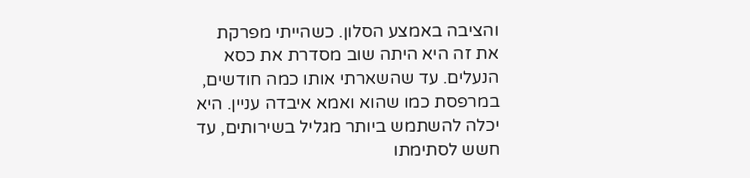והציבה באמצע הסלון. כשהייתי מפרקת את זה היא היתה שוב מסדרת את כסא הנעלים. עד שהשארתי אותו כמה חודשים, במרפסת כמו שהוא ואמא איבדה עניין. היא יכלה להשתמש ביותר מגליל בשירותים, עד חשש לסתימתו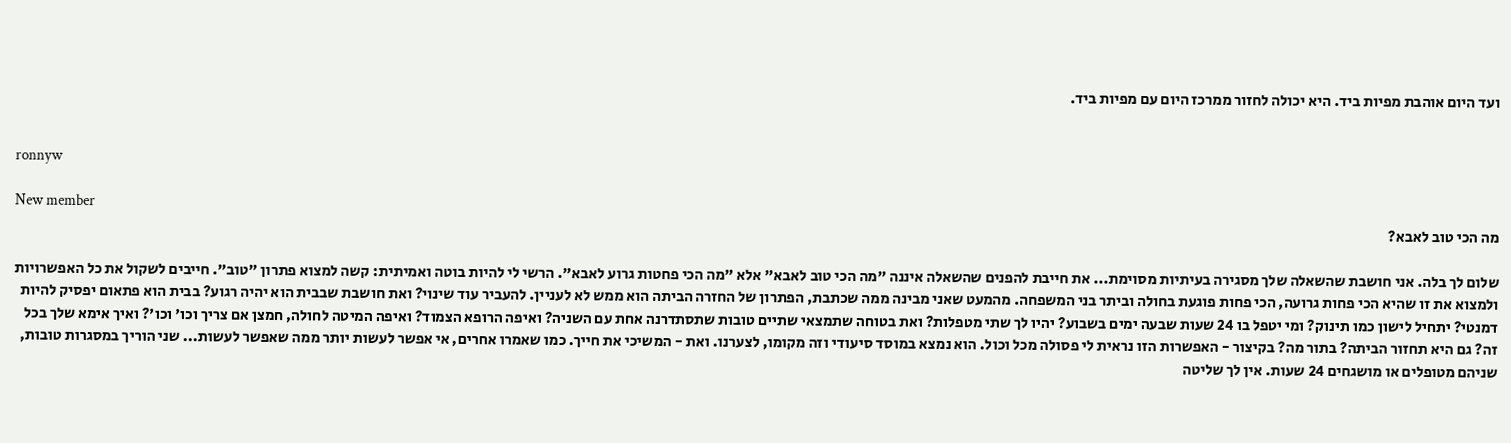ועד היום אוהבת מפיות ביד. היא יכולה לחזור ממרכז היום עם מפיות ביד.


ronnyw

New member
מה הכי טוב לאבא?

שלום לך בלה. אני חושבת שהשאלה שלך מסגירה בעיתיות מסוימת... את חייבת להפנים שהשאלה איננה "מה הכי טוב לאבא" אלא "מה הכי פחטות גרוע לאבא". הרשי לי להיות בוטה ואמיתית: קשה למצוא פתרון "טוב". חייבים לשקול את כל האפשרויות ולמצוא את זו שהיא הכי פחות גרועה, הכי פחות פוגעת בחולה וביתר בני המשפחה. מהמעט שאני מבינה ממה שכתבת, הפתרון של החזרה הביתה הוא ממש לא לעניין. להעביר עוד שינוי? ואת חושבת שבבית הוא יהיה רגוע? בבית הוא פתאום יפסיק להיות דמנטי? יתחיל לישון כמו תינוק? ומי יטפל בו 24 שעות שבעה ימים בשבוע? יהיו לך שתי מטפלות? ואת בטוחה שתמצאי שתיים טובות שתסתדרנה אחת עם השניה? ואיפה הרופא הצמוד? ואיפה המיטה לחולה, חמצן אם צריך וכו' וכו'? ואיך אימא שלך בכל זה? גם היא תחזור הביתה? בתור מה? בקיצור - האפשרות הזו נראית לי פסולה מכל וכול. הוא נמצא במוסד סיעודי וזה מקומו, לצערנו. ואת - המשיכי את חייך. כמו שאמרו אחרים, אי אפשר לעשות יותר ממה שאפשר לעשות... שני הוריך במסגרות טובות, שניהם מטופלים או מושגחים 24 שעות. אין לך שליטה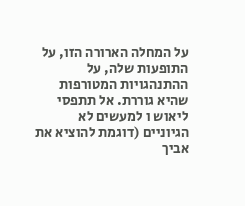על המחלה הארורה הזו, על התופעות שלה, על ההתנהגויות המטורפות שהיא גוררת. אל תתפסי ליאוש ו למעשים לא הגיוניים (דוגמת להוציא את אביך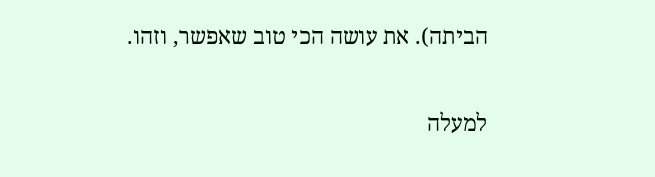הביתה). את עושה הכי טוב שאפשר, וזהו.

למעלה